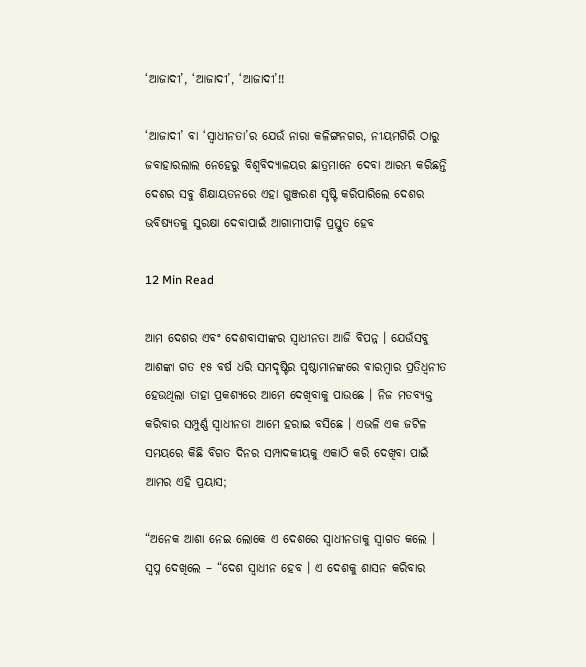‘ଆଜାଦୀ’, ‘ଆଜାଦୀ’, ‘ଆଜାଦୀ’!!

‘ଆଜାଦୀ’ ବା ‘ସ୍ୱାଧୀନତା’ର ଯେଉଁ ନାରା କଳିଙ୍ଗନଗର, ନୀୟମଗିରି ଠାରୁ ଜବାହାରଲାଲ ନେହେରୁ ବିଶ୍ୱବିଦ୍ୟାଳୟର ଛାତ୍ରମାନେ ଦେବା ଆରମ୍ଭ କରିଛନ୍ତି ଦେଶର ସବୁ ଶିକ୍ଷାୟତନରେ ଏହା ଗୁଞ୍ଜରଣ ସୃଷ୍ଟି କରିପାରିଲେ ଦେଶର ଭବିଷ୍ୟତକୁ ସୁରକ୍ଷା ଦେବାପାଇଁ ଆଗାମୀପୀଢ଼ି ପ୍ରସ୍ତୁତ ହେବ

12 Min Read

ଆମ ଦେଶର ଏବଂ ଦେଶବାସୀଙ୍କର ସ୍ୱାଧୀନତା ଆଜି ବିପନ୍ନ । ଯେଉଁସବୁ ଆଶଙ୍କା ଗତ ୧୫ ବର୍ଷ ଧରି ସମଦୃଷ୍ଟିର ପୃଷ୍ଠାମାନଙ୍କରେ ବାରମ୍ବାର ପ୍ରତିଧ୍ୱନୀତ ହେଉଥିଲା ତାହା ପ୍ରକଶ୍ୟରେ ଆମେ ଦେଖିବାକୁ ପାଉଛେ । ନିଜ ମତବ୍ୟକ୍ତ କରିବାର ସମ୍ପୁର୍ଣ୍ଣ ସ୍ୱାଧୀନତା ଆମେ ହରାଇ ବସିଛେ । ଏଭଳି ଏକ ଜଟିଳ ସମୟରେ କିଛି ବିଗତ ଦିନର ସମ୍ପାଦକୀୟକୁ ଏକାଠି କରି ଦେଖିବା ପାଇଁ ଆମର ଏହି ପ୍ରୟାସ;

“ଅନେକ ଆଶା ନେଇ ଲୋକେ ଏ ଦେଶରେ ସ୍ୱାଧୀନତାକୁ ସ୍ୱାଗତ କଲେ । ସ୍ୱପ୍ନ ଦେଖିଲେ – “ଦେଶ ସ୍ୱାଧୀନ ହେବ । ଏ ଦେଶକୁ ଶାସନ କରିବାର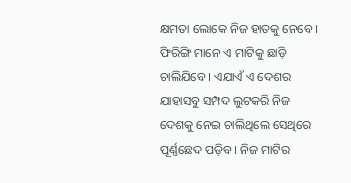କ୍ଷମତା ଲୋକେ ନିଜ ହାତକୁ ନେବେ । ଫିରିଙ୍ଗି ମାନେ ଏ ମାଟିକୁ ଛାଡ଼ି ଚାଲିଯିବେ । ଏଯାଏଁ ଏ ଦେଶର ଯାହାସବୁ ସମ୍ପଦ ଲୁଟକରି ନିଜ ଦେଶକୁ ନେଇ ଚାଲିଥିଲେ ସେଥିରେ ପୂର୍ଣ୍ଣଛେଦ ପଡ଼ିବ । ନିଜ ମାଟିର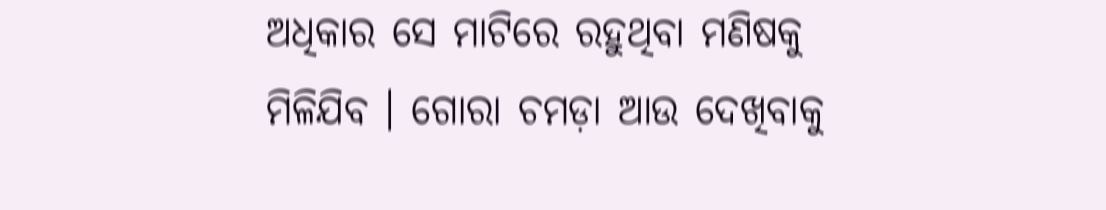ଅଧିକାର ସେ ମାଟିରେ ରହୁଥିବା ମଣିଷକୁ ମିଳିଯିବ । ଗୋରା ଚମଡ଼ା ଆଉ ଦେଖିବାକୁ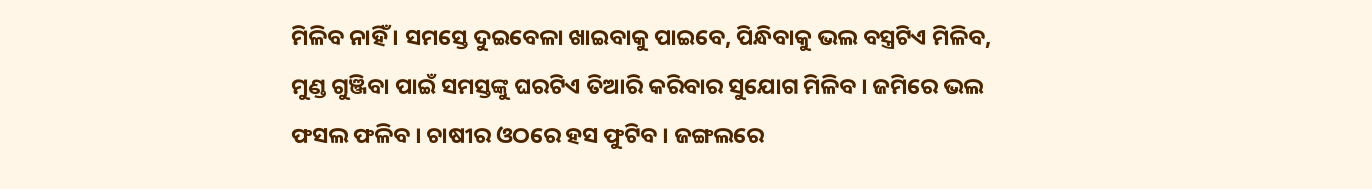ମିଳିବ ନାହିଁ । ସମସ୍ତେ ଦୁଇବେଳା ଖାଇବାକୁ ପାଇବେ, ପିନ୍ଧିବାକୁ ଭଲ ବସ୍ତ୍ରଟିଏ ମିଳିବ, ମୁଣ୍ଡ ଗୁଞ୍ଜିବା ପାଇଁ ସମସ୍ତଙ୍କୁ ଘରଟିଏ ତିଆରି କରିବାର ସୁଯୋଗ ମିଳିବ । ଜମିରେ ଭଲ ଫସଲ ଫଳିବ । ଚାଷୀର ଓଠରେ ହସ ଫୁଟିବ । ଜଙ୍ଗଲରେ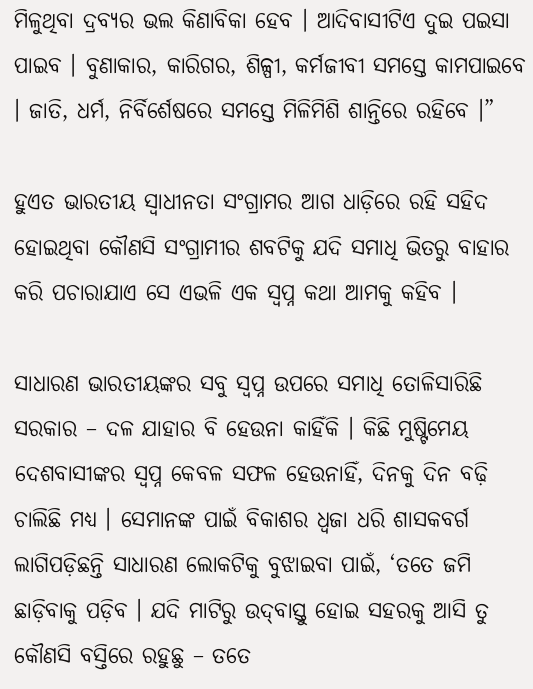ମିଳୁଥିବା ଦ୍ରବ୍ୟର ଭଲ କିଣାବିକା ହେବ । ଆଦିବାସୀଟିଏ ଦୁଇ ପଇସା ପାଇବ । ବୁଣାକାର, କାରିଗର, ଶିଳ୍ପୀ, କର୍ମଜୀବୀ ସମସ୍ତେ କାମପାଇବେ । ଜାତି, ଧର୍ମ, ନିର୍ବିର୍ଶେଷରେ ସମସ୍ତେ ମିଳିମିଶି ଶାନ୍ତିରେ ରହିବେ ।”

ହୁଏତ ଭାରତୀୟ ସ୍ୱାଧୀନତା ସଂଗ୍ରାମର ଆଗ ଧାଡ଼ିରେ ରହି ସହିଦ ହୋଇଥିବା କୌଣସି ସଂଗ୍ରାମୀର ଶବଟିକୁ ଯଦି ସମାଧି ଭିତରୁ ବାହାର କରି ପଚାରାଯାଏ ସେ ଏଭଳି ଏକ ସ୍ୱପ୍ନ କଥା ଆମକୁ କହିବ ।

ସାଧାରଣ ଭାରତୀୟଙ୍କର ସବୁ ସ୍ୱପ୍ନ ଉପରେ ସମାଧି ତୋଳିସାରିଛି ସରକାର – ଦଳ ଯାହାର ବି ହେଉନା କାହିଁକି । କିଛି ମୁଷ୍ଟିମେୟ ଦେଶବାସୀଙ୍କର ସ୍ୱପ୍ନ କେବଳ ସଫଳ ହେଉନାହିଁ, ଦିନକୁ ଦିନ ବଢ଼ି ଚାଲିଛି ମଧ୍ୟ । ସେମାନଙ୍କ ପାଇଁ ବିକାଶର ଧ୍ୱଜା ଧରି ଶାସକବର୍ଗ ଲାଗିପଡ଼ିଛନ୍ତି ସାଧାରଣ ଲୋକଟିକୁ ବୁଝାଇବା ପାଇଁ, ‘ତତେ ଜମି ଛାଡ଼ିବାକୁ ପଡ଼ିବ । ଯଦି ମାଟିରୁ ଉଦ୍‌ବାସ୍ତୁ ହୋଇ ସହରକୁ ଆସି ତୁ କୌଣସି ବସ୍ତିରେ ରହୁଛୁ – ତତେ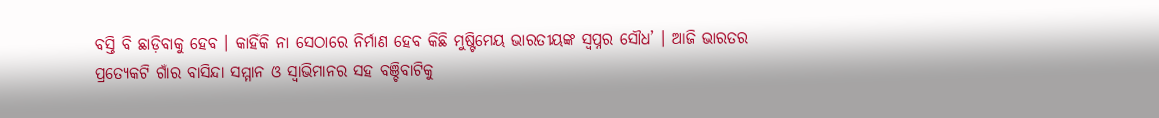ବସ୍ତି ବି ଛାଡ଼ିବାକୁ ହେବ । କାହିଁକି ନା ସେଠାରେ ନିର୍ମାଣ ହେବ କିଛି ମୁଷ୍ଟିମେୟ ଭାରତୀୟଙ୍କ ସ୍ୱପ୍ନର ସୌଧ’ । ଆଜି ଭାରତର ପ୍ରତ୍ୟେକଟି ଗାଁର ବାସିନ୍ଦା ସମ୍ମାନ ଓ ସ୍ୱାଭିମାନର ସହ ବଞ୍ଚିବାଟିକୁ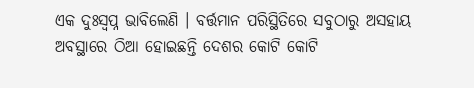ଏକ ଦୁଃସ୍ୱପ୍ନ ଭାବିଲେଣି । ବର୍ତ୍ତମାନ ପରିସ୍ଥିତିରେ ସବୁଠାରୁ ଅସହାୟ ଅବସ୍ଥାରେ ଠିଆ ହୋଇଛନ୍ତି ଦେଶର କୋଟି କୋଟି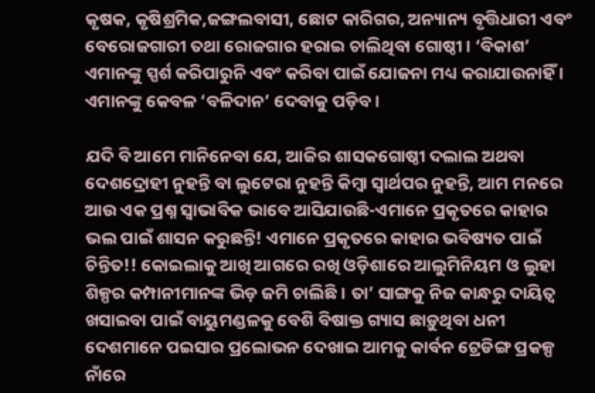କୃଷକ, କୃଷିଶ୍ରମିକ,ଜଙ୍ଗଲବାସୀ, ଛୋଟ କାରିଗର, ଅନ୍ୟାନ୍ୟ ବୃତ୍ତିଧାରୀ ଏବଂ ବେରୋଜଗାରୀ ତଥା ରୋଜଗାର ହରାଇ ଚାଲିଥିବା ଗୋଷ୍ଠୀ । ‘ବିକାଶ’ ଏମାନଙ୍କୁ ସ୍ପର୍ଶ କରିପାରୁନି ଏବଂ କରିବା ପାଇଁ ଯୋଜନା ମଧ୍ୟ କରାଯାଉନାହିଁ । ଏମାନଙ୍କୁ କେବଳ ‘ବଳିଦାନ’ ଦେବାକୁ ପଡ଼ିବ ।

ଯଦି ବି ଆମେ ମାନିନେବା ଯେ, ଆଜିର ଶାସକଗୋଷ୍ଠୀ ଦଲାଲ ଅଥବା ଦେଶଦ୍ରୋହୀ ନୁହନ୍ତି ବା ଲୁଟେରା ନୁହନ୍ତି କିମ୍ବା ସ୍ୱାର୍ଥପର ନୁହନ୍ତି, ଆମ ମନରେ ଆଉ ଏକ ପ୍ରଶ୍ନ ସ୍ୱାଭାବିକ ଭାବେ ଆସିଯାଉଛି-ଏମାନେ ପ୍ରକୃତରେ କାହାର ଭଲ ପାଇଁ ଶାସନ କରୁଛନ୍ତି! ଏମାନେ ପ୍ରକୃତରେ କାହାର ଭବିଷ୍ୟତ ପାଇଁ ଚିନ୍ତିତ!! କୋଇଲାକୁ ଆଖି ଆଗରେ ରଖି ଓଡ଼ିଶାରେ ଆଲୁମିନିୟମ ଓ ଲୁହା ଶିଳ୍ପର କମ୍ପାନୀମାନଙ୍କ ଭିଡ଼ ଜମି ଚାଲିଛି । ତା’ ସାଙ୍ଗକୁ ନିଜ କାନ୍ଧରୁ ଦାୟିତ୍ୱ ଖସାଇବା ପାଇଁ ବାୟୁମଣ୍ଡଳକୁ ବେଶି ବିଷାକ୍ତ ଗ୍ୟାସ ଛାଡ଼ୁଥିବା ଧନୀ ଦେଶମାନେ ପଇସାର ପ୍ରଲୋଭନ ଦେଖାଇ ଆମକୁ କାର୍ବନ ଟ୍ରେଡିଙ୍ଗ ପ୍ରକଳ୍ପ ନାଁରେ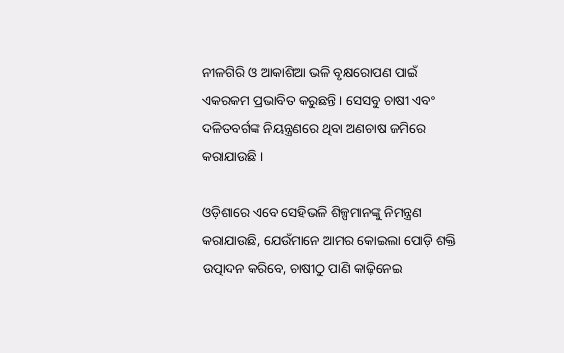ନୀଳଗିରି ଓ ଆକାଶିଆ ଭଳି ବୃକ୍ଷରୋପଣ ପାଇଁ ଏକରକମ ପ୍ରଭାବିତ କରୁଛନ୍ତି । ସେସବୁ ଚାଷୀ ଏବଂ ଦଳିତବର୍ଗଙ୍କ ନିୟନ୍ତ୍ରଣରେ ଥିବା ଅଣଚାଷ ଜମିରେ କରାଯାଉଛି ।

ଓଡ଼ିଶାରେ ଏବେ ସେହିଭଳି ଶିଳ୍ପମାନଙ୍କୁ ନିମନ୍ତ୍ରଣ କରାଯାଉଛି, ଯେଉଁମାନେ ଆମର କୋଇଲା ପୋଡ଼ି ଶକ୍ତି ଉତ୍ପାଦନ କରିବେ, ଚାଷୀଠୁ ପାଣି କାଢ଼ିନେଇ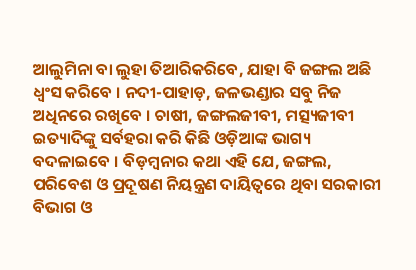ଆଲୁମିନା ବା ଲୁହା ତିଆରିକରିବେ, ଯାହା ବି ଜଙ୍ଗଲ ଅଛି ଧ୍ୱଂସ କରିବେ । ନଦୀ-ପାହାଡ଼, ଜଳଭଣ୍ଡାର ସବୁ ନିଜ ଅଧିନରେ ରଖିବେ । ଚାଷୀ, ଜଙ୍ଗଲଜୀବୀ, ମତ୍ସ୍ୟଜୀବୀ ଇତ୍ୟାଦିଙ୍କୁ ସର୍ବହରା କରି କିଛି ଓଡ଼ିଆଙ୍କ ଭାଗ୍ୟ ବଦଳାଇବେ । ବିଡ଼ମ୍ବନାର କଥା ଏହି ଯେ, ଜଙ୍ଗଲ, ପରିବେଶ ଓ ପ୍ରଦୂଷଣ ନିୟନ୍ତ୍ରଣ ଦାୟିତ୍ୱରେ ଥିବା ସରକାରୀ ବିଭାଗ ଓ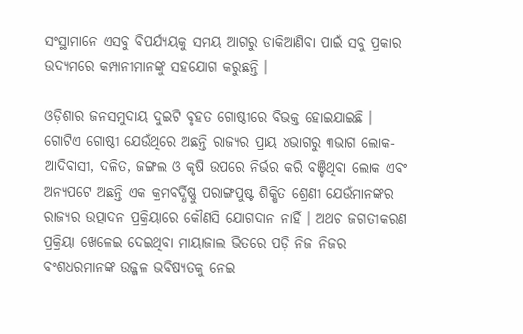ସଂସ୍ଥାମାନେ ଏସବୁ ବିପର୍ଯ୍ୟୟକୁ ସମୟ ଆଗରୁ ଡାକିଆଣିବା ପାଇଁ ସବୁ ପ୍ରକାର ଉଦ୍ୟମରେ କମ୍ପାନୀମାନଙ୍କୁ ସହଯୋଗ କରୁଛନ୍ତି ।

ଓଡ଼ିଶାର ଜନସମୁଦାୟ ଦୁଇଟି ବୃହତ ଗୋଷ୍ଠୀରେ ବିଭକ୍ତ ହୋଇଯାଇଛି । ଗୋଟିଏ ଗୋଷ୍ଠୀ ଯେଉଁଥିରେ ଅଛନ୍ତି ରାଜ୍ୟର ପ୍ରାୟ ୪ଭାଗରୁ ୩ଭାଗ ଲୋକ-ଆଦିବାସୀ, ଦଳିତ, ଜଙ୍ଗଲ ଓ କୃଷି ଉପରେ ନିର୍ଭର କରି ବଞ୍ଚିଥିବା ଲୋକ ଏବଂ ଅନ୍ୟପଟେ ଅଛନ୍ତି ଏକ କ୍ରମବର୍ଦ୍ଧିଷ୍ଣୁ ପରାଙ୍ଗପୁଷ୍ଟ ଶିକ୍ଷିତ ଶ୍ରେଣୀ ଯେଉଁମାନଙ୍କର ରାଜ୍ୟର ଉତ୍ପାଦନ ପ୍ରକ୍ରିୟାରେ କୌଣସି ଯୋଗଦାନ ନାହିଁ । ଅଥଚ ଜଗତୀକରଣ ପ୍ରକ୍ରିୟା ଖେଳେଇ ଦେଇଥିବା ମାୟାଜାଲ ଭିତରେ ପଡ଼ି ନିଜ ନିଜର ବଂଶଧରମାନଙ୍କ ଉଜ୍ଜଳ ଭବିଷ୍ୟତକୁ ନେଇ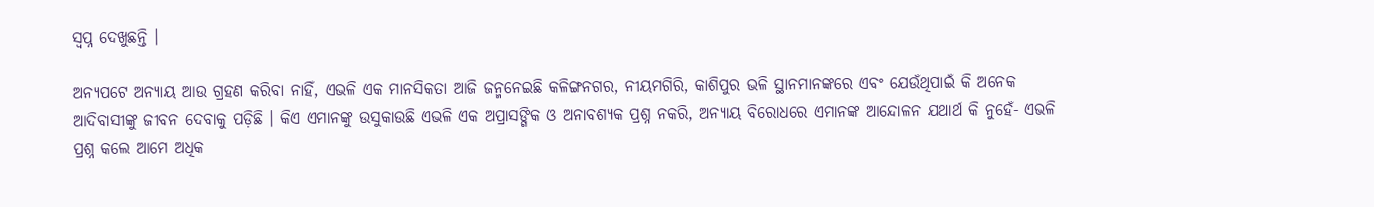ସ୍ୱପ୍ନ ଦେଖୁଛନ୍ତି ।

ଅନ୍ୟପଟେ ଅନ୍ୟାୟ ଆଉ ଗ୍ରହଣ କରିବା ନାହିଁ, ଏଭଳି ଏକ ମାନସିକତା ଆଜି ଜନ୍ମନେଇଛି କଳିଙ୍ଗନଗର, ନୀୟମଗିରି, କାଶିପୁର ଭଳି ସ୍ଥାନମାନଙ୍କରେ ଏବଂ ଯେଉଁଥିପାଇଁ କି ଅନେକ ଆଦିବାସୀଙ୍କୁ ଜୀବନ ଦେବାକୁ ପଡ଼ିଛି । କିଏ ଏମାନଙ୍କୁ ଉସୁକାଉଛି ଏଭଳି ଏକ ଅପ୍ରାସଙ୍ଗିକ ଓ ଅନାବଶ୍ୟକ ପ୍ରଶ୍ନ ନକରି, ଅନ୍ୟାୟ ବିରୋଧରେ ଏମାନଙ୍କ ଆନ୍ଦୋଳନ ଯଥାର୍ଥ କି ନୁହେଁ- ଏଭଳି ପ୍ରଶ୍ନ କଲେ ଆମେ ଅଧିକ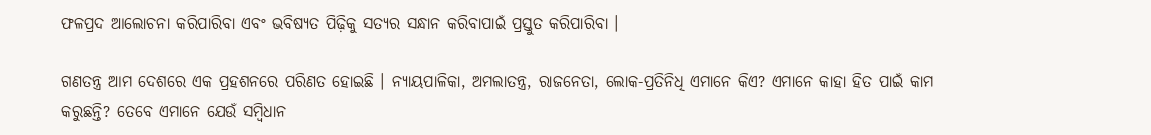ଫଳପ୍ରଦ ଆଲୋଚନା କରିପାରିବା ଏବଂ ଭବିଷ୍ୟତ ପିଢ଼ିକୁ ସତ୍ୟର ସନ୍ଧାନ କରିବାପାଇଁ ପ୍ରସ୍ତୁତ କରିପାରିବା ।

ଗଣତନ୍ତ୍ର ଆମ ଦେଶରେ ଏକ ପ୍ରହଶନରେ ପରିଣତ ହୋଇଛି । ନ୍ୟାୟପାଳିକା, ଅମଲାତନ୍ତ୍ର, ରାଜନେତା, ଲୋକ-ପ୍ରତିନିଧି ଏମାନେ କିଏ? ଏମାନେ କାହା ହିତ ପାଇଁ କାମ କରୁଛନ୍ତି? ତେବେ ଏମାନେ ଯେଉଁ ସମ୍ବିଧାନ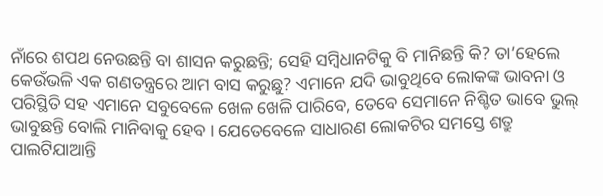ନାଁରେ ଶପଥ ନେଉଛନ୍ତି ବା ଶାସନ କରୁଛନ୍ତି; ସେହି ସମ୍ବିଧାନଟିକୁ ବି ମାନିଛନ୍ତି କି? ତା’ହେଲେ କେଉଁଭଳି ଏକ ଗଣତନ୍ତ୍ରରେ ଆମ ବାସ କରୁଛୁ? ଏମାନେ ଯଦି ଭାବୁଥିବେ ଲୋକଙ୍କ ଭାବନା ଓ ପରିସ୍ଥିତି ସହ ଏମାନେ ସବୁବେଳେ ଖେଳ ଖେଳି ପାରିବେ, ତେବେ ସେମାନେ ନିଶ୍ଚିତ ଭାବେ ଭୁଲ୍ ଭାବୁଛନ୍ତି ବୋଲି ମାନିବାକୁ ହେବ । ଯେତେବେଳେ ସାଧାରଣ ଲୋକଟିର ସମସ୍ତେ ଶତ୍ରୁ ପାଲଟିଯାଆନ୍ତି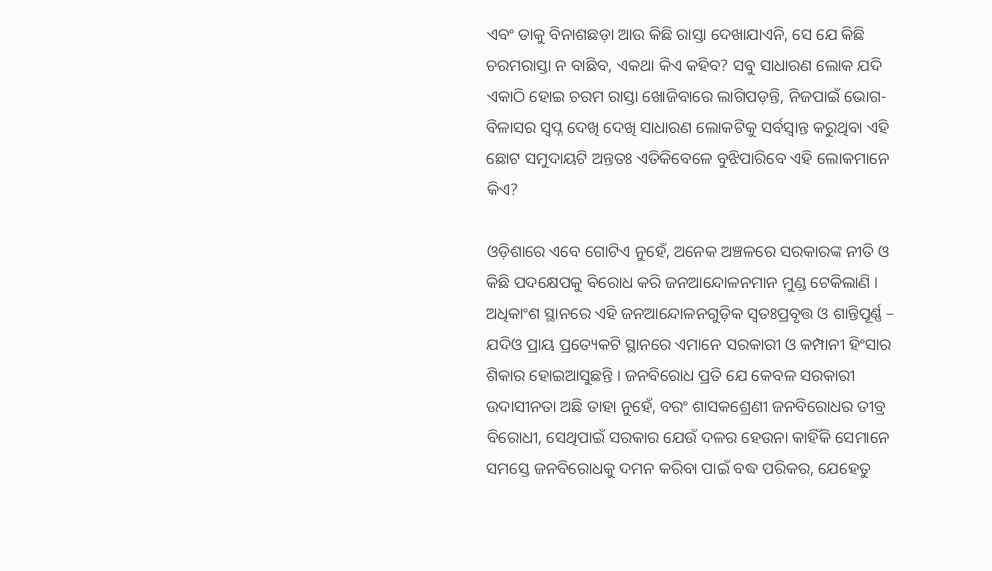ଏବଂ ତାକୁ ବିନାଶଛଡ଼ା ଆଉ କିଛି ରାସ୍ତା ଦେଖାଯାଏନି, ସେ ଯେ କିଛି ଚରମରାସ୍ତା ନ ବାଛିବ, ଏକଥା କିଏ କହିବ? ସବୁ ସାଧାରଣ ଲୋକ ଯଦି ଏକାଠି ହୋଇ ଚରମ ରାସ୍ତା ଖୋଜିବାରେ ଲାଗିପଡ଼ନ୍ତି, ନିଜପାଇଁ ଭୋଗ-ବିଳାସର ସ୍ୱପ୍ନ ଦେଖି ଦେଖି ସାଧାରଣ ଲୋକଟିକୁ ସର୍ବସ୍ୱାନ୍ତ କରୁଥିବା ଏହି ଛୋଟ ସମୁଦାୟଟି ଅନ୍ତତଃ ଏତିକିବେଳେ ବୁଝିପାରିବେ ଏହି ଲୋକମାନେ କିଏ?

ଓଡ଼ିଶାରେ ଏବେ ଗୋଟିଏ ନୁହେଁ, ଅନେକ ଅଞ୍ଚଳରେ ସରକାରଙ୍କ ନୀତି ଓ କିଛି ପଦକ୍ଷେପକୁ ବିରୋଧ କରି ଜନଆନ୍ଦୋଳନମାନ ମୁଣ୍ଡ ଟେକିଲାଣି । ଅଧିକାଂଶ ସ୍ଥାନରେ ଏହି ଜନଆନ୍ଦୋଳନଗୁଡ଼ିକ ସ୍ୱତଃପ୍ରବୃତ୍ତ ଓ ଶାନ୍ତିପୂର୍ଣ୍ଣ – ଯଦିଓ ପ୍ରାୟ ପ୍ରତ୍ୟେକଟି ସ୍ଥାନରେ ଏମାନେ ସରକାରୀ ଓ କମ୍ପାନୀ ହିଂସାର ଶିକାର ହୋଇଆସୁଛନ୍ତି । ଜନବିରୋଧ ପ୍ରତି ଯେ କେବଳ ସରକାରୀ ଉଦାସୀନତା ଅଛି ତାହା ନୁହେଁ, ବରଂ ଶାସକଶ୍ରେଣୀ ଜନବିରୋଧର ତୀବ୍ର ବିରୋଧୀ, ସେଥିପାଇଁ ସରକାର ଯେଉଁ ଦଳର ହେଉନା କାହିଁକି ସେମାନେ ସମସ୍ତେ ଜନବିରୋଧକୁ ଦମନ କରିବା ପାଇଁ ବଦ୍ଧ ପରିକର, ଯେହେତୁ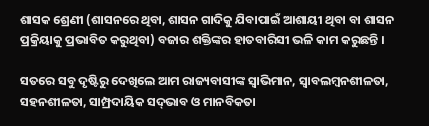ଶାସକ ଶ୍ରେଣୀ (ଶାସନରେ ଥିବା, ଶାସନ ଗାଦିକୁ ଯିବାପାଇଁ ଆଶାୟୀ ଥିବା ବା ଶାସନ ପ୍ରକ୍ରିୟାକୁ ପ୍ରଭାବିତ କରୁଥିବା) ବଜାର ଶକ୍ତିଙ୍କର ହାତବାରିସୀ ଭଳି କାମ କରୁଛନ୍ତି ।

ସତରେ ସବୁ ଦୃଷ୍ଟିରୁ ଦେଖିଲେ ଆମ ରାଜ୍ୟବାସୀଙ୍କ ସ୍ୱାଭିମାନ, ସ୍ୱାବଲମ୍ବନଶୀଳତା, ସହନଶୀଳତା, ସାମ୍ପ୍ରଦାୟିକ ସଦ୍‌ଭାବ ଓ ମାନବିକତା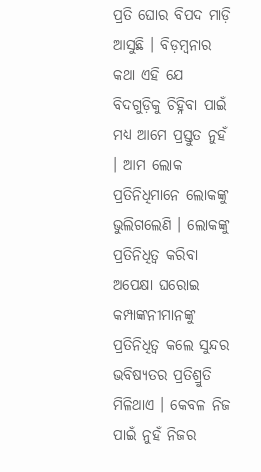ପ୍ରତି ଘୋର ବିପଦ ମାଡ଼ି ଆସୁଛି । ବିଡ଼ମ୍ବନାର କଥା ଏହି ଯେ ବିଦଗୁଡ଼ିକୁ ଚିହ୍ନିବା ପାଇଁ ମଧ୍ୟ ଆମେ ପ୍ରସ୍ତୁତ ନୁହଁ । ଆମ ଲୋକ ପ୍ରତିନିଧିମାନେ ଲୋକଙ୍କୁ ଭୁଲିଗଲେଣି । ଲୋକଙ୍କୁ ପ୍ରତିନିଧିତ୍ୱ କରିବା ଅପେକ୍ଷା ଘରୋଇ କମ୍ପାଙ୍କନୀମାନଙ୍କୁ ପ୍ରତିନିଧିତ୍ୱ କଲେ ସୁନ୍ଦର ଭବିଷ୍ୟତର ପ୍ରତିଶ୍ରୁତି ମିଳିଥାଏ । କେବଳ ନିଜ ପାଇଁ ନୁହଁ ନିଜର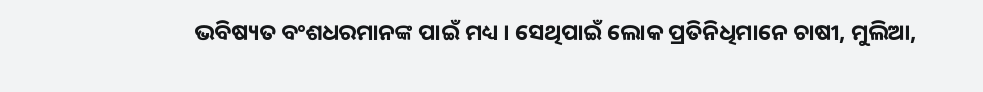ଭବିଷ୍ୟତ ବଂଶଧରମାନଙ୍କ ପାଇଁ ମଧ୍ୟ । ସେଥିପାଇଁ ଲୋକ ପ୍ରତିନିଧିମାନେ ଚାଷୀ, ମୁଲିଆ,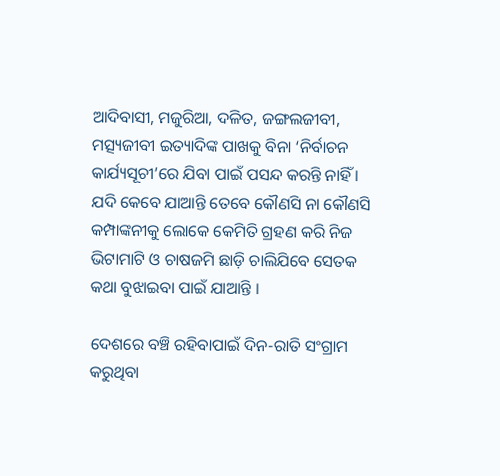ଆଦିବାସୀ, ମଜୁରିଆ, ଦଳିତ, ଜଙ୍ଗଲଜୀବୀ, ମତ୍ସ୍ୟଜୀବୀ ଇତ୍ୟାଦିଙ୍କ ପାଖକୁ ବିନା ‘ନିର୍ବାଚନ କାର୍ଯ୍ୟସୂଚୀ’ରେ ଯିବା ପାଇଁ ପସନ୍ଦ କରନ୍ତି ନାହିଁ । ଯଦି କେବେ ଯାଆନ୍ତି ତେବେ କୌଣସି ନା କୌଣସି କମ୍ପାଙ୍କନୀକୁ ଲୋକେ କେମିତି ଗ୍ରହଣ କରି ନିଜ ଭିଟାମାଟି ଓ ଚାଷଜମି ଛାଡ଼ି ଚାଲିଯିବେ ସେତକ କଥା ବୁଝାଇବା ପାଇଁ ଯାଆନ୍ତି ।

ଦେଶରେ ବଞ୍ଚି ରହିବାପାଇଁ ଦିନ-ରାତି ସଂଗ୍ରାମ କରୁଥିବା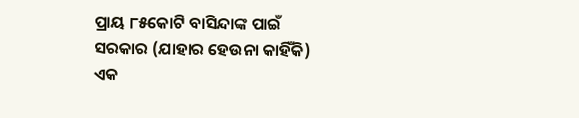ପ୍ରାୟ ୮୫କୋଟି ବାସିନ୍ଦାଙ୍କ ପାଇଁ ସରକାର (ଯାହାର ହେଉନା କାହିଁକି) ଏକ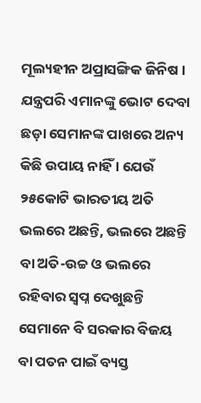ମୂଲ୍ୟହୀନ ଅପ୍ରାସଙ୍ଗିକ ଜିନିଷ । ଯନ୍ତ୍ରପରି ଏମାନଙ୍କୁ ଭୋଟ ଦେବା ଛଡ଼ା ସେମାନଙ୍କ ପାଖରେ ଅନ୍ୟ କିଛି ଉପାୟ ନାହିଁ । ଯେଉଁ ୨୫କୋଟି ଭାରତୀୟ ଅତି ଭଲରେ ଅଛନ୍ତି, ଭଲରେ ଅଛନ୍ତି ବା ଅତି-ଉଚ୍ଚ ଓ ଭଲରେ ରହିବାର ସ୍ୱପ୍ନ ଦେଖୁଛନ୍ତି ସେମାନେ ବି ସରକାର ବିଜୟ ବା ପତନ ପାଇଁ ବ୍ୟସ୍ତ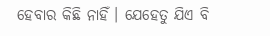ହେବାର କିଛି ନାହିଁ । ଯେହେତୁ ଯିଏ ବି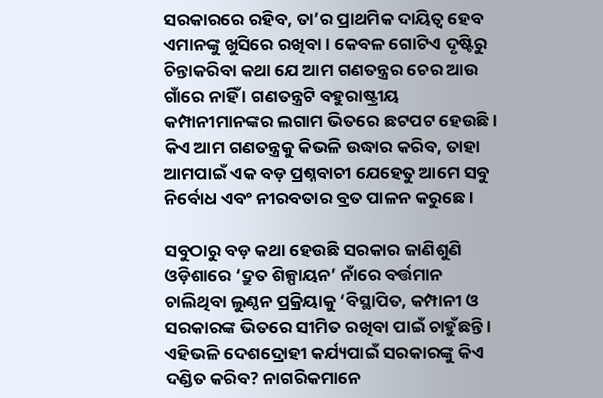ସରକାରରେ ରହିବ, ତା’ର ପ୍ରାଥମିକ ଦାୟିତ୍ୱ ହେବ ଏମାନଙ୍କୁ ଖୁସିରେ ରଖିବା । କେବଳ ଗୋଟିଏ ଦୃଷ୍ଟିରୁ ଚିନ୍ତାକରିବା କଥା ଯେ ଆମ ଗଣତନ୍ତ୍ରର ଚେର ଆଉ ଗାଁରେ ନାହିଁ । ଗଣତନ୍ତ୍ରଟି ବହୁରାଷ୍ଟ୍ରୀୟ କମ୍ପାନୀମାନଙ୍କର ଲଗାମ ଭିତରେ ଛଟପଟ ହେଉଛି । କିଏ ଆମ ଗଣତନ୍ତ୍ରକୁ କିଭଳି ଉଦ୍ଧାର କରିବ, ତାହା ଆମପାଇଁ ଏକ ବଡ଼ ପ୍ରଶ୍ନବାଚୀ ଯେହେତୁ ଆମେ ସବୁ ନିର୍ବୋଧ ଏବଂ ନୀରବତାର ବ୍ରତ ପାଳନ କରୁଛେ ।

ସବୁଠାରୁ ବଡ଼ କଥା ହେଉଛି ସରକାର ଜାଣିଶୁଣି ଓଡ଼ିଶାରେ ‘ଦ୍ରୁତ ଶିଳ୍ପାୟନ’ ନାଁରେ ବର୍ତ୍ତମାନ ଚାଲିଥିବା ଲୁଣ୍ଠନ ପ୍ରକ୍ରିୟାକୁ ‘ବିସ୍ଥାପିତ, କମ୍ପାନୀ ଓ ସରକାରଙ୍କ ଭିତରେ ସୀମିତ ରଖିବା ପାଇଁ ଚାହୁଁଛନ୍ତି । ଏହିଭଳି ଦେଶଦ୍ରୋହୀ କର୍ଯ୍ୟପାଇଁ ସରକାରଙ୍କୁ କିଏ ଦଣ୍ଡିତ କରିବ? ନାଗରିକମାନେ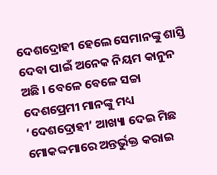ଦେଶଦ୍ରୋହୀ ହେଲେ ସେମାନଙ୍କୁ ଶାସ୍ତି ଦେବା ପାଇଁ ଅନେକ ନିୟମ କାନୁନ ଅଛି । ବେଳେ ବେଳେ ସଚ୍ଚା ଦେଶପ୍ରେମୀ ମାନଙ୍କୁ ମଧ୍ୟ ‘ଦେଶଦ୍ରୋହୀ’ ଆଖ୍ୟା ଦେଇ ମିଛ ମୋକଦ୍ଦମାରେ ଅନ୍ତର୍ଭୁକ୍ତ କରାଇ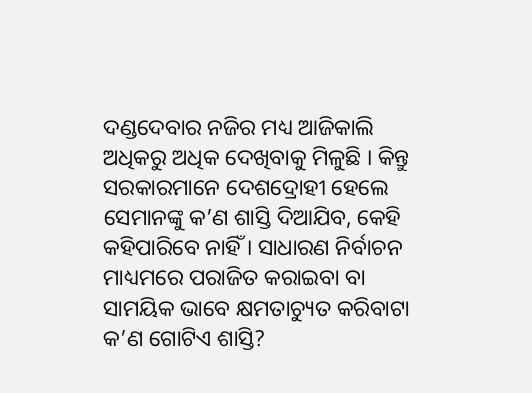ଦଣ୍ଡଦେବାର ନଜିର ମଧ୍ୟ ଆଜିକାଲି ଅଧିକରୁ ଅଧିକ ଦେଖିବାକୁ ମିଳୁଛି । କିନ୍ତୁ ସରକାରମାନେ ଦେଶଦ୍ରୋହୀ ହେଲେ ସେମାନଙ୍କୁ କ’ଣ ଶାସ୍ତି ଦିଆଯିବ, କେହି କହିପାରିବେ ନାହିଁ । ସାଧାରଣ ନିର୍ବାଚନ ମାଧ୍ୟମରେ ପରାଜିତ କରାଇବା ବା ସାମୟିକ ଭାବେ କ୍ଷମତାଚ୍ୟୁତ କରିବାଟା କ’ଣ ଗୋଟିଏ ଶାସ୍ତି?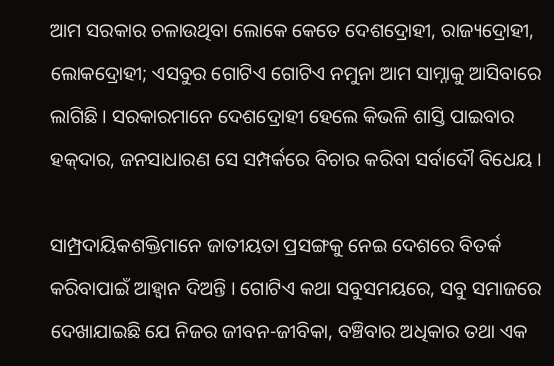ଆମ ସରକାର ଚଳାଉଥିବା ଲୋକେ କେତେ ଦେଶଦ୍ରୋହୀ, ରାଜ୍ୟଦ୍ରୋହୀ, ଲୋକଦ୍ରୋହୀ; ଏସବୁର ଗୋଟିଏ ଗୋଟିଏ ନମୁନା ଆମ ସାମ୍ନାକୁ ଆସିବାରେ ଲାଗିଛି । ସରକାରମାନେ ଦେଶଦ୍ରୋହୀ ହେଲେ କିଭଳି ଶାସ୍ତି ପାଇବାର ହକ୍‌ଦାର, ଜନସାଧାରଣ ସେ ସମ୍ପର୍କରେ ବିଚାର କରିବା ସର୍ବାଦୌ ବିଧେୟ ।

ସାମ୍ପ୍ରଦାୟିକଶକ୍ତିମାନେ ଜାତୀୟତା ପ୍ରସଙ୍ଗକୁ ନେଇ ଦେଶରେ ବିତର୍କ କରିବାପାଇଁ ଆହ୍ୱାନ ଦିଅନ୍ତି । ଗୋଟିଏ କଥା ସବୁସମୟରେ, ସବୁ ସମାଜରେ ଦେଖାଯାଇଛି ଯେ ନିଜର ଜୀବନ-ଜୀବିକା, ବଞ୍ଚିବାର ଅଧିକାର ତଥା ଏକ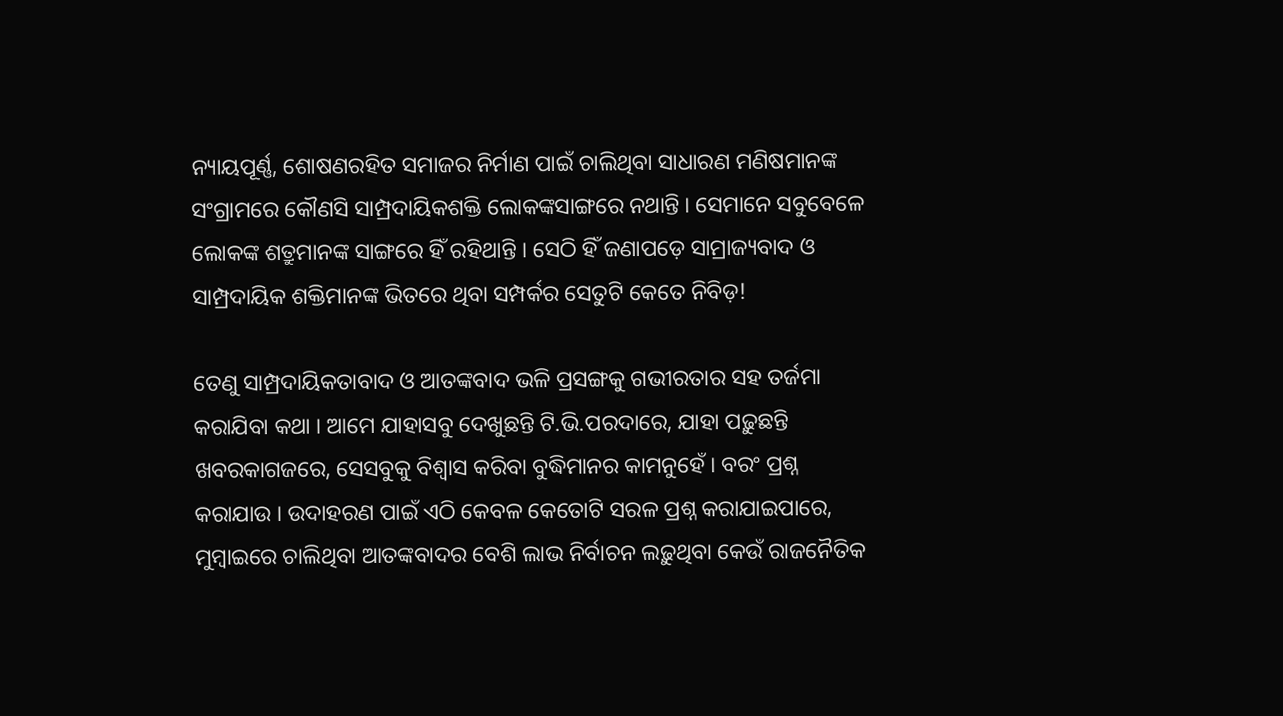ନ୍ୟାୟପୂର୍ଣ୍ଣ, ଶୋଷଣରହିତ ସମାଜର ନିର୍ମାଣ ପାଇଁ ଚାଲିଥିବା ସାଧାରଣ ମଣିଷମାନଙ୍କ ସଂଗ୍ରାମରେ କୌଣସି ସାମ୍ପ୍ରଦାୟିକଶକ୍ତି ଲୋକଙ୍କସାଙ୍ଗରେ ନଥାନ୍ତି । ସେମାନେ ସବୁବେଳେ ଲୋକଙ୍କ ଶତ୍ରୁମାନଙ୍କ ସାଙ୍ଗରେ ହିଁ ରହିଥାନ୍ତି । ସେଠି ହିଁ ଜଣାପଡ଼େ ସାମ୍ରାଜ୍ୟବାଦ ଓ ସାମ୍ପ୍ରଦାୟିକ ଶକ୍ତିମାନଙ୍କ ଭିତରେ ଥିବା ସମ୍ପର୍କର ସେତୁଟି କେତେ ନିବିଡ଼!

ତେଣୁ ସାମ୍ପ୍ରଦାୟିକତାବାଦ ଓ ଆତଙ୍କବାଦ ଭଳି ପ୍ରସଙ୍ଗକୁ ଗଭୀରତାର ସହ ତର୍ଜମା କରାଯିବା କଥା । ଆମେ ଯାହାସବୁ ଦେଖୁଛନ୍ତି ଟି.ଭି.ପରଦାରେ, ଯାହା ପଢ଼ୁଛନ୍ତି ଖବରକାଗଜରେ, ସେସବୁକୁ ବିଶ୍ୱାସ କରିବା ବୁଦ୍ଧିମାନର କାମନୁହେଁ । ବରଂ ପ୍ରଶ୍ନ କରାଯାଉ । ଉଦାହରଣ ପାଇଁ ଏଠି କେବଳ କେତୋଟି ସରଳ ପ୍ରଶ୍ନ କରାଯାଇପାରେ, ମୁମ୍ବାଇରେ ଚାଲିଥିବା ଆତଙ୍କବାଦର ବେଶି ଲାଭ ନିର୍ବାଚନ ଲଢ଼ୁଥିବା କେଉଁ ରାଜନୈତିକ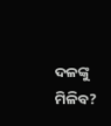ଦଳଙ୍କୁ ମିଳିବ?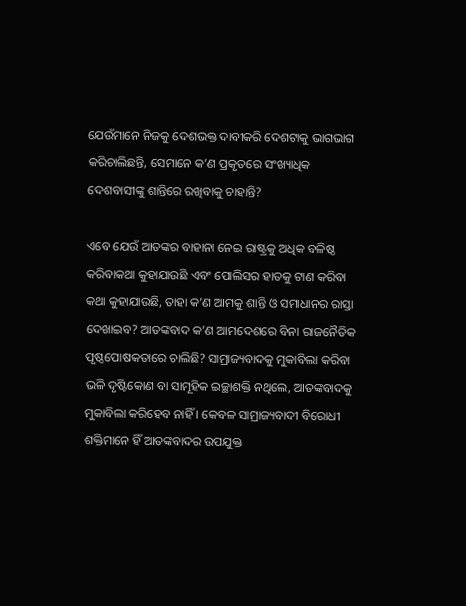ଯେଉଁମାନେ ନିଜକୁ ଦେଶଭକ୍ତ ଦାବୀକରି ଦେଶଟାକୁ ଭାଗଭାଗ କରିଚାଲିଛନ୍ତି, ସେମାନେ କ’ଣ ପ୍ରକୃତରେ ସଂଖ୍ୟାଧିକ ଦେଶବାସୀଙ୍କୁ ଶାନ୍ତିରେ ରଖିବାକୁ ଚାହାନ୍ତି?

ଏବେ ଯେଉଁ ଆତଙ୍କର ବାହାନା ନେଇ ରାଷ୍ଟ୍ରକୁ ଅଧିକ ବଳିଷ୍ଠ କରିବାକଥା କୁହାଯାଉଛି ଏବଂ ପୋଲିସର ହାତକୁ ଟାଣ କରିବା କଥା କୁହାଯାଉଛି, ତାହା କ’ଣ ଆମକୁ ଶାନ୍ତି ଓ ସମାଧାନର ରାସ୍ତା ଦେଖାଇବ? ଆତଙ୍କବାଦ କ’ଣ ଆମଦେଶରେ ବିନା ରାଜନୈତିକ ପୃଷ୍ଠପୋଷକତାରେ ଚାଲିଛି? ସାମ୍ରାଜ୍ୟବାଦକୁ ମୁକାବିଲା କରିବା ଭଳି ଦୃଷ୍ଟିକୋଣ ବା ସାମୂହିକ ଇଚ୍ଛାଶକ୍ତି ନଥିଲେ, ଆତଙ୍କବାଦକୁ ମୁକାବିଲା କରିହେବ ନାହିଁ । କେବଳ ସାମ୍ରାଜ୍ୟବାଦୀ ବିରୋଧୀ ଶକ୍ତିମାନେ ହିଁ ଆତଙ୍କବାଦର ଉପଯୁକ୍ତ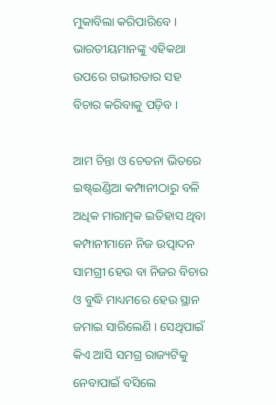ମୁକାବିଲା କରିପାରିବେ । ଭାରତୀୟମାନଙ୍କୁ ଏହିକଥା ଉପରେ ଗଭୀରତାର ସହ ବିଚାର କରିବାକୁ ପଡ଼ିବ ।

ଆମ ଚିନ୍ତା ଓ ଚେତନା ଭିତରେ ଇଷ୍ଟ୍‌ଇଣ୍ଡିଆ କମ୍ପାନୀଠାରୁ ବଳି ଅଧିକ ମାରାତ୍ମକ ଇତିହାସ ଥିବା କମ୍ପାନୀମାନେ ନିଜ ଉତ୍ପାଦନ ସାମଗ୍ରୀ ହେଉ ବା ନିଜର ବିଚାର ଓ ବୁଦ୍ଧି ମାଧ୍ୟମରେ ହେଉ ସ୍ଥାନ ଜମାଇ ସାରିଲେଣି । ସେଥିପାଇଁ କିଏ ଆସି ସମଗ୍ର ରାଜ୍ୟଟିକୁ ନେବାପାଇଁ ବସିଲେ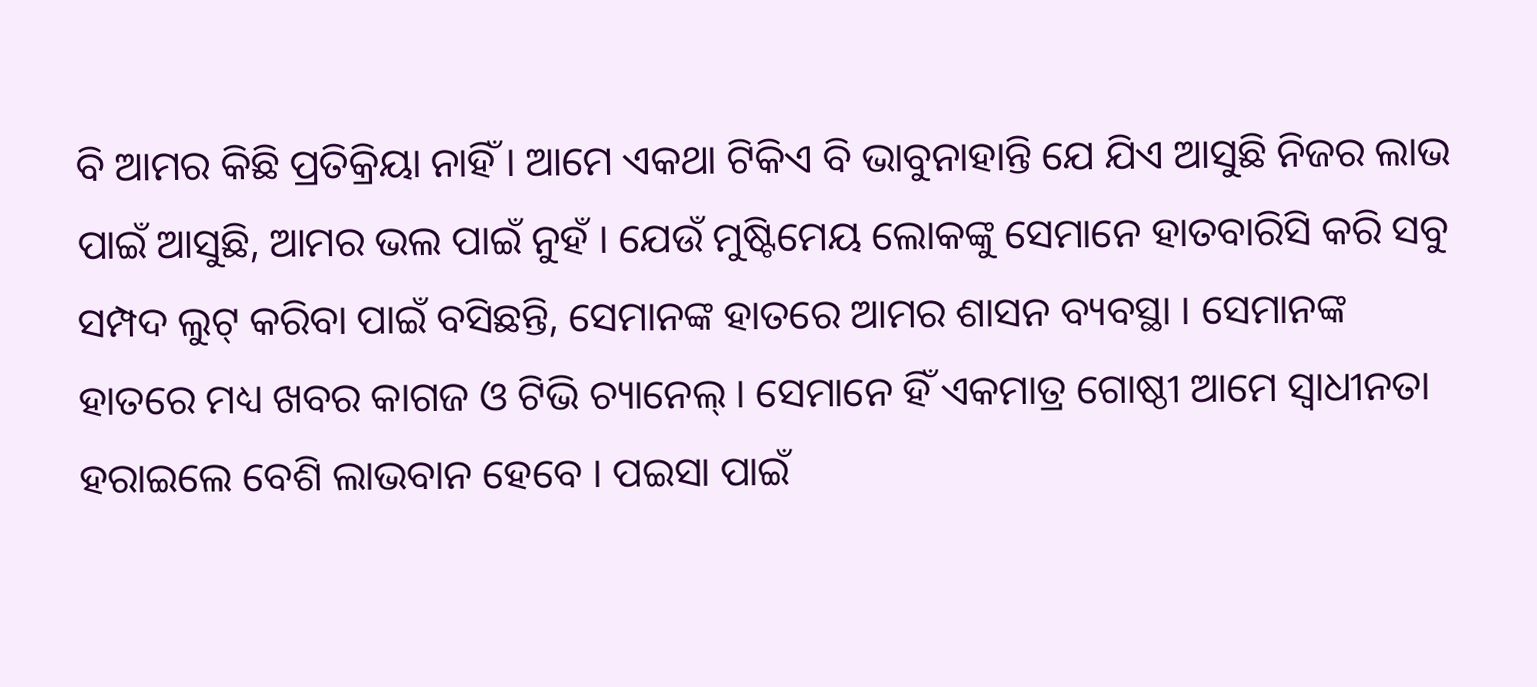ବି ଆମର କିଛି ପ୍ରତିକ୍ରିୟା ନାହିଁ । ଆମେ ଏକଥା ଟିକିଏ ବି ଭାବୁନାହାନ୍ତି ଯେ ଯିଏ ଆସୁଛି ନିଜର ଲାଭ ପାଇଁ ଆସୁଛି, ଆମର ଭଲ ପାଇଁ ନୁହଁ । ଯେଉଁ ମୁଷ୍ଟିମେୟ ଲୋକଙ୍କୁ ସେମାନେ ହାତବାରିସି କରି ସବୁ ସମ୍ପଦ ଲୁଟ୍ କରିବା ପାଇଁ ବସିଛନ୍ତି, ସେମାନଙ୍କ ହାତରେ ଆମର ଶାସନ ବ୍ୟବସ୍ଥା । ସେମାନଙ୍କ ହାତରେ ମଧ୍ୟ ଖବର କାଗଜ ଓ ଟିଭି ଚ୍ୟାନେଲ୍ । ସେମାନେ ହିଁ ଏକମାତ୍ର ଗୋଷ୍ଠୀ ଆମେ ସ୍ୱାଧୀନତା ହରାଇଲେ ବେଶି ଲାଭବାନ ହେବେ । ପଇସା ପାଇଁ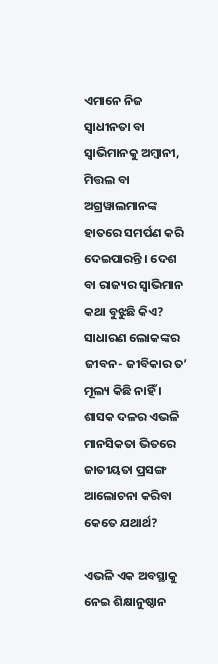ଏମାନେ ନିଜ ସ୍ୱାଧୀନତା ବା ସ୍ୱାଭିମାନକୁ ଅମ୍ବାନୀ, ମିତ୍ତଲ ବା ଅଗ୍ରୱାଲମାନଙ୍କ ହାତରେ ସମର୍ପଣ କରି ଦେଇପାରନ୍ତି । ଦେଶ ବା ରାଜ୍ୟର ସ୍ୱାଭିମାନ କଥା ବୁଝୁଛି କିଏ? ସାଧାରଣ ଲୋକଙ୍କର ଜୀବନ- ଜୀବିକାର ତ’ ମୂଲ୍ୟ କିଛି ନାହିଁ । ଶାସକ ଦଳର ଏଭଳି ମାନସିକତା ଭିତରେ ଜାତୀୟତା ପ୍ରସଙ୍ଗ ଆଲୋଚନା କରିବା କେତେ ଯଥାର୍ଥ?

ଏଭଳି ଏକ ଅବସ୍ଥାକୁ ନେଇ ଶିକ୍ଷାନୁଷ୍ଠାନ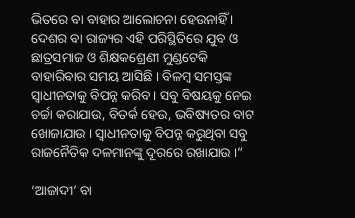ଭିତରେ ବା ବାହାର ଆଲୋଚନା ହେଉନାହିଁ । ଦେଶର ବା ରାଜ୍ୟର ଏହି ପରିସ୍ଥିତିରେ ଯୁବ ଓ ଛାତ୍ରସମାଜ ଓ ଶିକ୍ଷକଶ୍ରେଣୀ ମୁଣ୍ଡଟେକି ବାହାରିବାର ସମୟ ଆସିଛି । ବିଳମ୍ବ ସମସ୍ତଙ୍କ ସ୍ୱାଧୀନତାକୁ ବିପନ୍ନ କରିବ । ସବୁ ବିଷୟକୁ ନେଇ ଚର୍ଚ୍ଚା କରାଯାଉ, ବିତର୍କ ହେଉ, ଭବିଷ୍ୟତର ବାଟ ଖୋଜାଯାଉ । ସ୍ୱାଧୀନତାକୁ ବିପନ୍ନ କରୁଥିବା ସବୁ ରାଜନୈତିକ ଦଳମାନଙ୍କୁ ଦୂରରେ ରଖାଯାଉ ।”

‘ଆଜାଦୀ’ ବା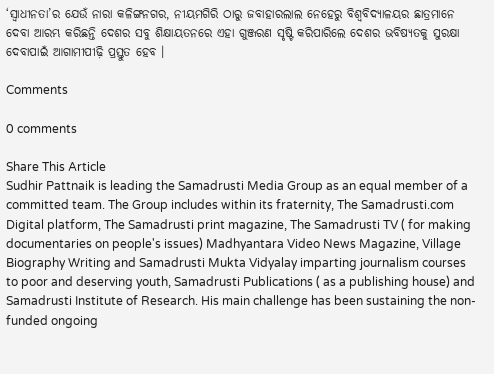‘ସ୍ୱାଧୀନତା’ର ଯେଉଁ ନାରା କଳିଙ୍ଗନଗର, ନୀୟମଗିରି ଠାରୁ ଜବାହାରଲାଲ ନେହେରୁ ବିଶ୍ୱବିଦ୍ୟାଳୟର ଛାତ୍ରମାନେ ଦେବା ଆରମ୍ଭ କରିଛନ୍ତି ଦେଶର ସବୁ ଶିକ୍ଷାୟତନରେ ଏହା ଗୁଞ୍ଜରଣ ସୃଷ୍ଟି କରିପାରିଲେ ଦେଶର ଭବିଷ୍ୟତକୁ ସୁରକ୍ଷା ଦେବାପାଇଁ ଆଗାମୀପୀଢ଼ି ପ୍ରସ୍ତୁତ ହେବ ।

Comments

0 comments

Share This Article
Sudhir Pattnaik is leading the Samadrusti Media Group as an equal member of a committed team. The Group includes within its fraternity, The Samadrusti.com Digital platform, The Samadrusti print magazine, The Samadrusti TV ( for making documentaries on people's issues) Madhyantara Video News Magazine, Village Biography Writing and Samadrusti Mukta Vidyalay imparting journalism courses to poor and deserving youth, Samadrusti Publications ( as a publishing house) and Samadrusti Institute of Research. His main challenge has been sustaining the non-funded ongoing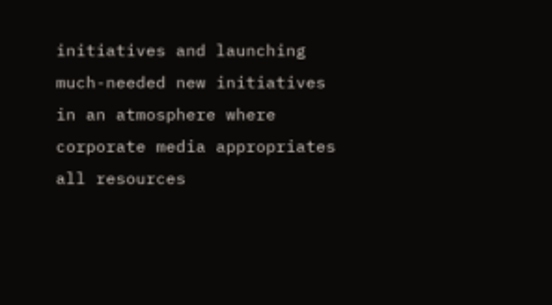initiatives and launching much-needed new initiatives in an atmosphere where corporate media appropriates all resources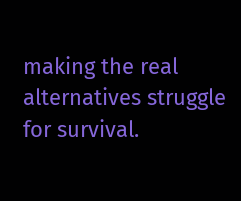making the real alternatives struggle for survival.